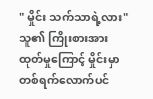" မှိုင်း သက်သာရဲ့လား"
သူ၏ ကြိုးစားအားထုတ်မှုကြောင့် မှိုင်းမှာ တစ်ရက်လောက်ပင်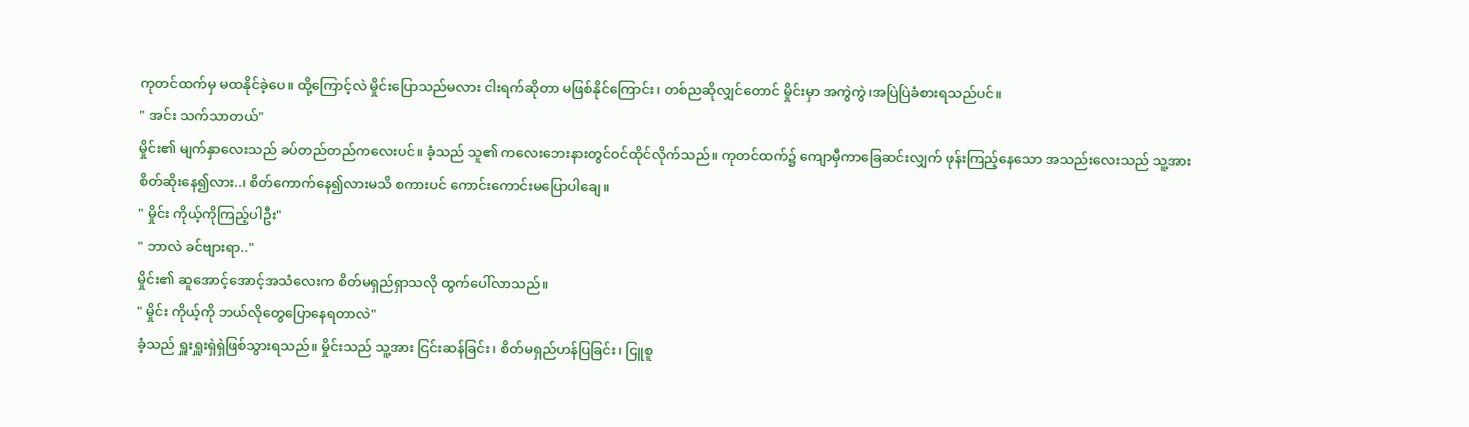ကုတင်ထက်မှ မထနိုင်ခဲ့ပေ။ ထို့ကြောင့်လဲ မှိုင်းပြောသည်မလား ငါးရက်ဆိုတာ မဖြစ်နိုင်ကြောင်း၊ တစ်ညဆိုလျှင်တောင် မှိုင်းမှာ အကွဲကွဲ၊အပြဲပြဲခံစားရသည်ပင်။
" အင်း သက်သာတယ်"
မှိုင်း၏ မျက်နှာလေးသည် ခပ်တည်တည်ကလေးပင်။ ခံ့သည် သူ၏ ကလေးဘေးနားတွင်ဝင်ထိုင်လိုက်သည်။ ကုတင်ထက်၌ ကျောမှီကာခြေဆင်းလျှက် ဖုန်းကြည့်နေသော အသည်းလေးသည် သူ့အားစိတ်ဆိုးနေ၍လား..၊ စိတ်ကောက်နေ၍လားမသိ စကားပင် ကောင်းကောင်းမပြောပါချေ။
" မှိုင်း ကိုယ့်ကိုကြည့်ပါဦး"
" ဘာလဲ ခင်ဗျားရာ.."
မှိုင်း၏ ဆူအောင့်အောင့်အသံလေးက စိတ်မရှည်ရှာသလို ထွက်ပေါ်လာသည်။
" မှိုင်း ကိုယ့်ကို ဘယ်လိုတွေပြောနေရတာလဲ"
ခံ့သည် ရှူးရှူးရှဲရှဲဖြစ်သွားရသည်။ မှိုင်းသည် သူ့အား ငြင်းဆန်ခြင်း၊ စိတ်မရှည်ဟန်ပြခြင်း၊ ငြူစူ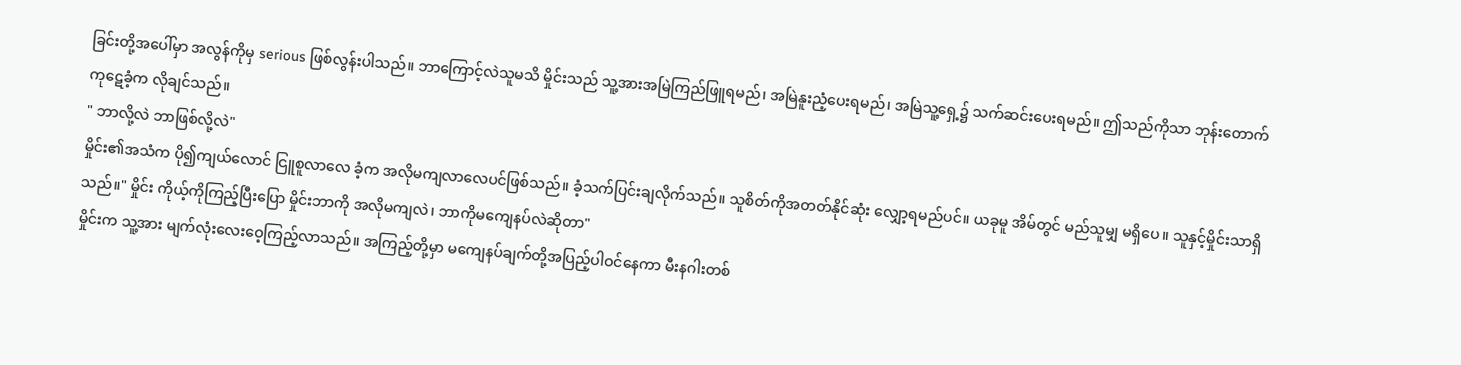ခြင်းတို့အပေါ်မှာ အလွန်ကိုမှ serious ဖြစ်လွန်းပါသည်။ ဘာကြောင့်လဲသူမသိ မှိုင်းသည် သူ့အားအမြဲကြည်ဖြူရမည်၊ အမြဲနူးညံ့ပေးရမည်၊ အမြဲသူ့ရှေ့၌ သက်ဆင်းပေးရမည်။ ဤသည်ကိုသာ ဘုန်းတောက်ကုဋေခံ့က လိုချင်သည်။
" ဘာလို့လဲ ဘာဖြစ်လို့လဲ"
မှိုင်း၏အသံက ပို၍ကျယ်လောင် ငြူစူလာလေ ခံ့က အလိုမကျလာလေပင်ဖြစ်သည်။ ခံ့သက်ပြင်းချလိုက်သည်။ သူစိတ်ကိုအတတ်နိုင်ဆုံး လျှော့ရမည်ပင်။ ယခုမူ အိမ်တွင် မည်သူမျှ မရှိပေ။ သူနှင့်မှိုင်းသာရှိသည်။" မှိုင်း ကိုယ့်ကိုကြည့်ပြီးပြော မှိုင်းဘာကို အလိုမကျလဲ၊ ဘာကိုမကျေနပ်လဲဆိုတာ"
မှိုင်းက သူ့အား မျက်လုံးလေးဝေ့ကြည့်လာသည်။ အကြည့်တို့မှာ မကျေနပ်ချက်တို့အပြည့်ပါဝင်နေကာ မီးနဂါးတစ်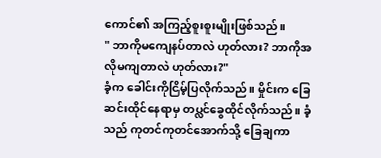ကောင်၏ အကြည့်စူးစူးမျိုးဖြစ်သည်။
" ဘာကိုမကျေနပ်တာလဲ ဟုတ်လား? ဘာကိုအလိုမကျတာလဲ ဟုတ်လား?"
ခံ့က ခေါင်းကိုငြိမ့်ပြလိုက်သည်။ မှိုင်းက ခြေဆင်းထိုင်နေရာမှ တပ္လင်ခွေထိုင်လိုက်သည်။ ခံ့သည် ကုတင်ကုတင်အောက်သို့ ခြေချကာ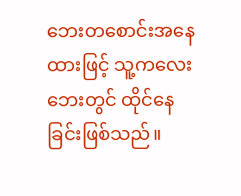ဘေးတစောင်းအနေထားဖြင့် သူ့ကလေးဘေးတွင် ထိုင်နေခြင်းဖြစ်သည်။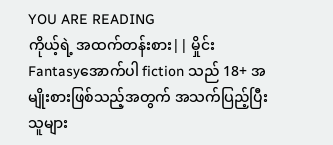YOU ARE READING
ကိုယ့်ရဲ့ အထက်တန်းစား|| မှိုင်း
Fantasyအောက်ပါ fiction သည် 18+ အမျိုးစားဖြစ်သည့်အတွက် အသက်ပြည့်ပြီးသူများ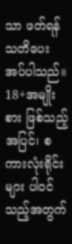သာ ဖတ်ရန် သတိပေးအပ်ပါသည်။ 18+အမျိုးစား ဖြစ်သည့်အပြင်၊ စကားလုံးရိုင်းများ ပါဝင်သည့်အတွက်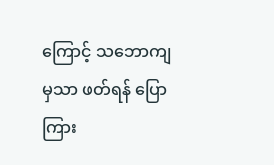ကြောင့် သဘောကျမှသာ ဖတ်ရန် ပြောကြား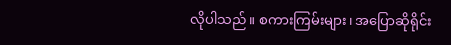လိုပါသည်။ စကားကြမ်းများ၊ အပြောဆိုရိုင်း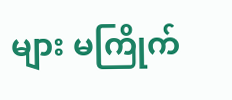များ မကြိုက်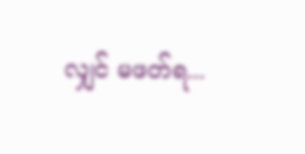လျှင် မဖတ်ရ...